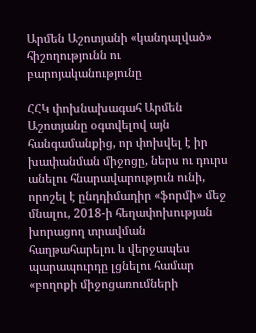Արմեն Աշոտյանի «կանդալված» հիշողությունն ու բարոյականությունը

ՀՀԿ փոխնախագահ Արմեն Աշոտյանը օգտվելով այն հանգամանքից, որ փոխվել է իր խափանման միջոցը, ներս ու դուրս անելու հնարավարություն ունի,  որոշել է ընդդիմադիր «ֆորմի» մեջ մնալու, 2018-ի հեղափոխության խորացող տրավման հաղթահարելու և վերջապես պարապուրդը լցնելու համար «բողոքի միջոցառումների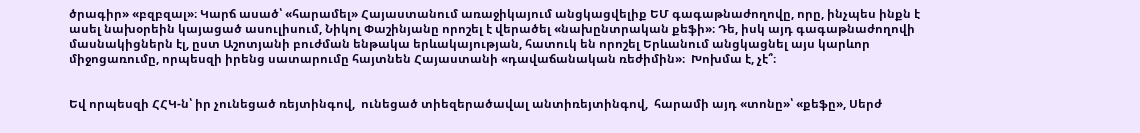ծրագիր» «բզբզալ»։ Կարճ ասած՝ «հարամել» Հայաստանում առաջիկայում անցկացվելիք ԵՄ գագաթնաժողովը, որը, ինչպես ինքն է ասել նախօրեին կայացած ասուլիսում, Նիկոլ Փաշինյանը որոշել է վերածել «նախընտրական քեֆի»։ Դե, իսկ այդ գագաթնաժողովի մասնակիցներն էլ, ըստ Աշոտյանի բուժման ենթակա երևակայության, հատուկ են որոշել Երևանում անցկացնել այս կարևոր միջոցառումը, որպեսզի իրենց սատարումը հայտնեն Հայաստանի «դավաճանական ռեժիմին»։  Խոխմա է, չէ՞։


Եվ որպեսզի ՀՀԿ-ն՝ իր չունեցած ռեյտինգով,  ունեցած տիեզերածավալ անտիռեյտինգով,  հարամի այդ «տոնը»՝ «քեֆը», Սերժ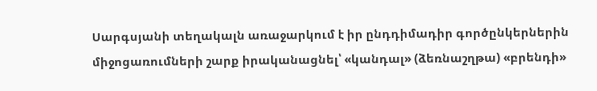Սարգսյանի տեղակալն առաջարկում է իր ընդդիմադիր գործընկերներին միջոցառումների շարք իրականացնել՝ «կանդալ» (ձեռնաշղթա) «բրենդի»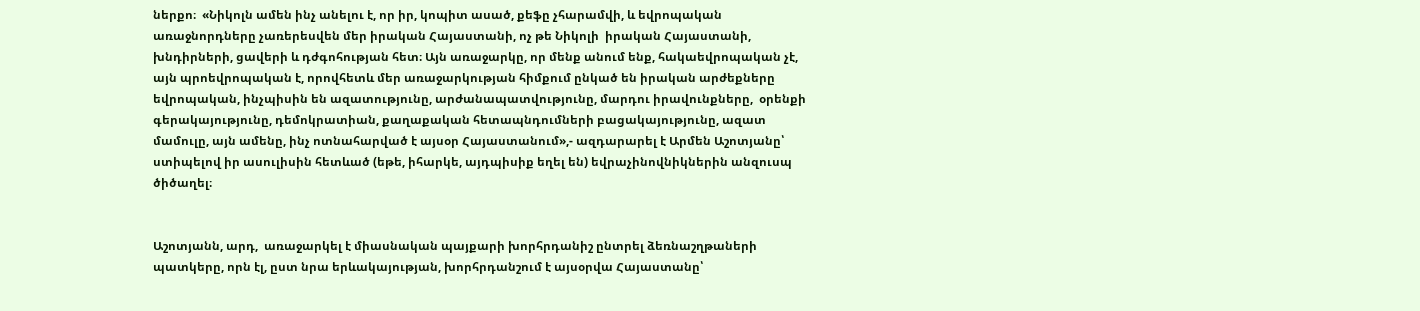ներքո։  «Նիկոլն ամեն ինչ անելու է, որ իր, կոպիտ ասած, քեֆը չհարամվի, և եվրոպական առաջնորդները չառերեսվեն մեր իրական Հայաստանի, ոչ թե Նիկոլի  իրական Հայաստանի, խնդիրների, ցավերի և դժգոհության հետ։ Այն առաջարկը, որ մենք անում ենք, հակաեվրոպական չէ, այն պրոեվրոպական է, որովհետև մեր առաջարկության հիմքում ընկած են իրական արժեքները եվրոպական, ինչպիսին են ազատությունը, արժանապատվությունը, մարդու իրավունքները,  օրենքի գերակայությունը, դեմոկրատիան, քաղաքական հետապնդումների բացակայությունը, ազատ մամուլը, այն ամենը, ինչ ոտնահարված է այսօր Հայաստանում»,- ազդարարել է Արմեն Աշոտյանը՝ ստիպելով իր ասուլիսին հետևած (եթե, իհարկե, այդպիսիք եղել են) եվրաչինովնիկներին անզուսպ ծիծաղել։


Աշոտյանն, արդ,  առաջարկել է միասնական պայքարի խորհրդանիշ ընտրել ձեռնաշղթաների պատկերը, որն էլ, ըստ նրա երևակայության, խորհրդանշում է այսօրվա Հայաստանը՝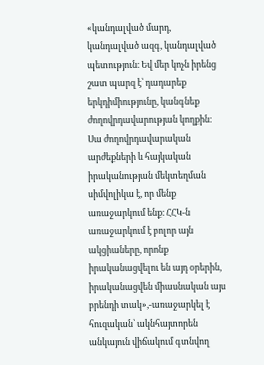«կանդալված մարդ, կանդալված ազգ, կանդալված պետություն։ Եվ մեր կոչն իրենց շատ պարզ է՝ դադարեք երկդիմիությունը, կանգնեք ժողովրդավարության կողքին։ Սա ժողովրդավարական արժեքների և հայկական իրականության մեկտեղման սիմվոլիկա է, որ մենք առաջարկում ենք։ ՀՀԿ-ն առաջարկում է բոլոր այն ակցիաները, որոնք իրականացվելու են այդ օրերին, իրականացվեն միասնական այս բրենդի տակ»,-առաջարկել է հուզական՝ ակնհայտորեն  անկայուն վիճակում գտնվող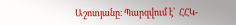Աշոտյանը։ Պարզվում է՝  ՀՀԿ-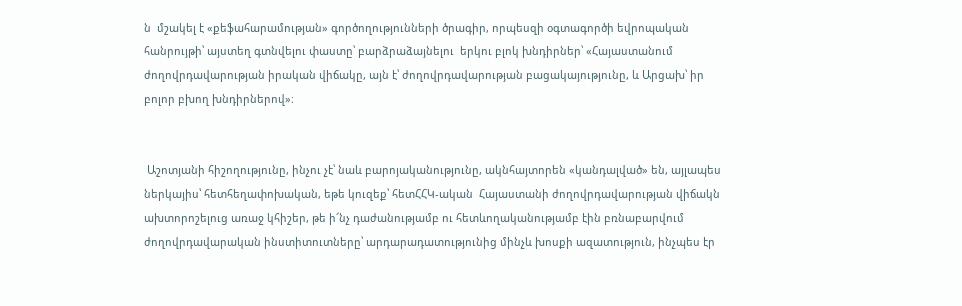ն  մշակել է «քեֆահարամության» գործողությունների ծրագիր, որպեսզի օգտագործի եվրոպական հանրույթի՝ այստեղ գտնվելու փաստը՝ բարձրաձայնելու  երկու բլոկ խնդիրներ՝ «Հայաստանում ժողովրդավարության իրական վիճակը, այն է՝ ժողովրդավարության բացակայությունը, և Արցախ՝ իր բոլոր բխող խնդիրներով»։


 Աշոտյանի հիշողությունը, ինչու չէ՝ նաև բարոյականությունը, ակնհայտորեն «կանդալված» են, այլապես ներկայիս՝ հետհեղափոխական, եթե կուզեք՝ հետՀՀԿ-ական  Հայաստանի ժողովրդավարության վիճակն ախտորոշելուց առաջ կհիշեր, թե ի՜նչ դաժանությամբ ու հետևողականությամբ էին բռնաբարվում ժողովրդավարական ինստիտուտները՝ արդարադատությունից մինչև խոսքի ազատություն, ինչպես էր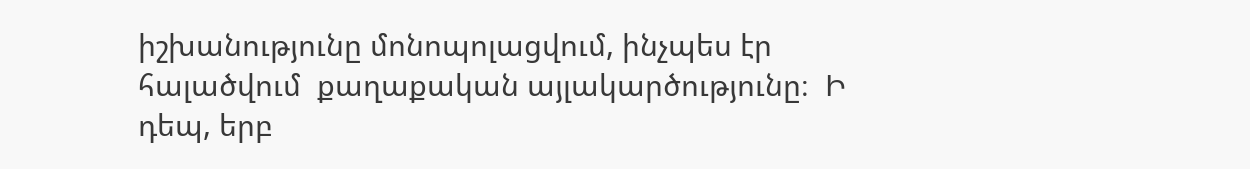իշխանությունը մոնոպոլացվում, ինչպես էր  հալածվում  քաղաքական այլակարծությունը։  Ի  դեպ, երբ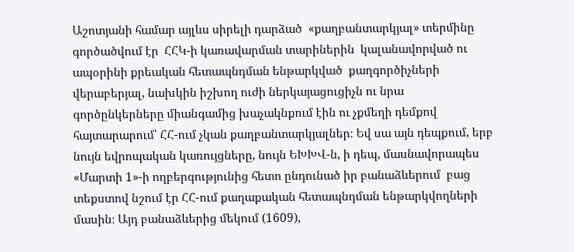Աշոտյանի համար այլևս սիրելի դարձած  «քաղբանտարկյալ» տերմինը  գործածվում էր  ՀՀԿ-ի կառավարման տարիներին  կալանավորված ու ապօրինի քրեական հետապնդման ենթարկված  քաղգործիչների վերաբերյալ, նախկին իշխող ուժի ներկայացուցիչն ու նրա  գործընկերները միանգամից խաչակնքում էին ու չքմեղի դեմքով հայտարարում՝ ՀՀ-ում չկան քաղբանտարկյալներ։ Եվ սա այն դեպքում, երբ նույն եվրոպական կառույցները, նույն ԵԽԽՎ-ն, ի դեպ, մասնավորապես «Մարտի 1»-ի ողբերգությունից հետո ընդունած իր բանաձևերում  բաց տեքստով նշում էր ՀՀ-ում քաղաքական հետապնդման ենթարկվողների մասին։ Այդ բանաձևերից մեկում (1609),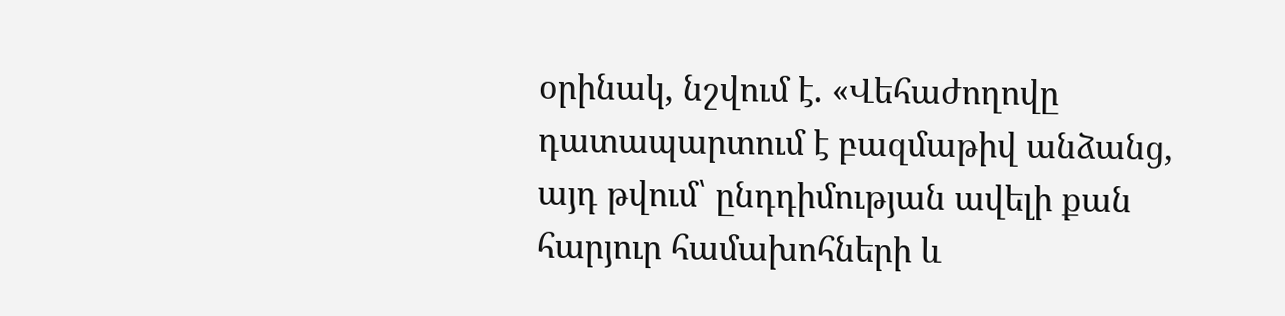օրինակ, նշվում է. «Վեհաժողովը դատապարտում է բազմաթիվ անձանց, այդ թվում՝ ընդդիմության ավելի քան հարյուր համախոհների և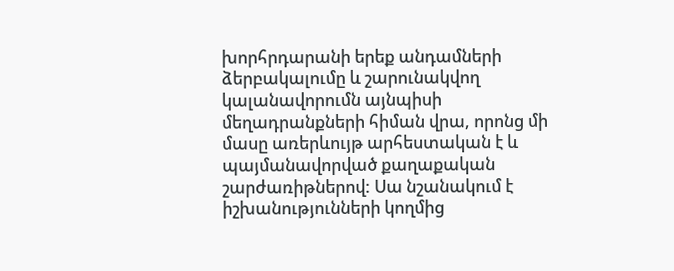խորհրդարանի երեք անդամների ձերբակալումը և շարունակվող կալանավորումն այնպիսի մեղադրանքների հիման վրա, որոնց մի մասը առերևույթ արհեստական է և պայմանավորված քաղաքական շարժառիթներով: Սա նշանակում է իշխանությունների կողմից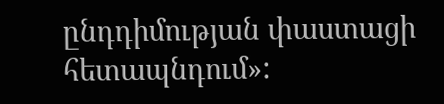ընդդիմության փաստացի հետապնդում»: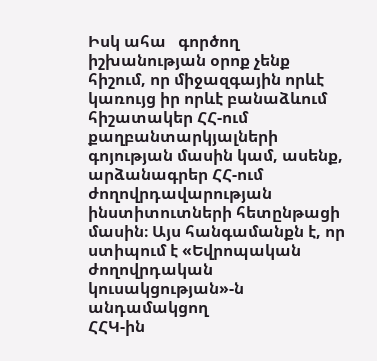Իսկ ահա   գործող իշխանության օրոք չենք հիշում, որ միջազգային որևէ կառույց իր որևէ բանաձևում հիշատակեր ՀՀ-ում քաղբանտարկյալների գոյության մասին կամ, ասենք, արձանագրեր ՀՀ-ում ժողովրդավարության ինստիտուտների հետընթացի մասին։ Այս հանգամանքն է, որ ստիպում է «Եվրոպական ժողովրդական կուսակցության»-ն անդամակցող
ՀՀԿ-ին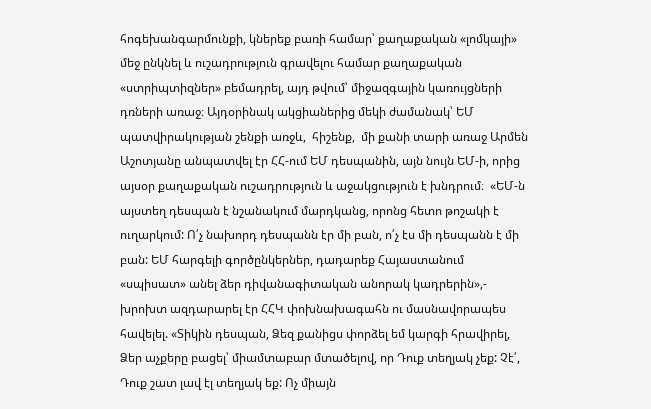հոգեխանգարմունքի, կներեք բառի համար՝ քաղաքական «լոմկայի» մեջ ընկնել և ուշադրություն գրավելու համար քաղաքական «ստրիպտիզներ» բեմադրել, այդ թվում՝ միջազգային կառույցների դռների առաջ։ Այդօրինակ ակցիաներից մեկի ժամանակ՝ ԵՄ պատվիրակության շենքի առջև,  հիշենք,  մի քանի տարի առաջ Արմեն Աշոտյանը անպատվել էր ՀՀ-ում ԵՄ դեսպանին, այն նույն ԵՄ-ի, որից այսօր քաղաքական ուշադրություն և աջակցություն է խնդրում։  «ԵՄ-ն այստեղ դեսպան է նշանակում մարդկանց, որոնց հետո թոշակի է ուղարկում: Ո՛չ նախորդ դեսպանն էր մի բան, ո՛չ էս մի դեսպանն է մի բան: ԵՄ հարգելի գործընկերներ, դադարեք Հայաստանում «սպիսատ» անել ձեր դիվանագիտական անորակ կադրերին»,- խրոխտ ազդարարել էր ՀՀԿ փոխնախագահն ու մասնավորապես հավելել. «Տիկին դեսպան, Ձեզ քանիցս փորձել եմ կարգի հրավիրել, Ձեր աչքերը բացել՝ միամտաբար մտածելով, որ Դուք տեղյակ չեք: Չէ՛, Դուք շատ լավ էլ տեղյակ եք: Ոչ միայն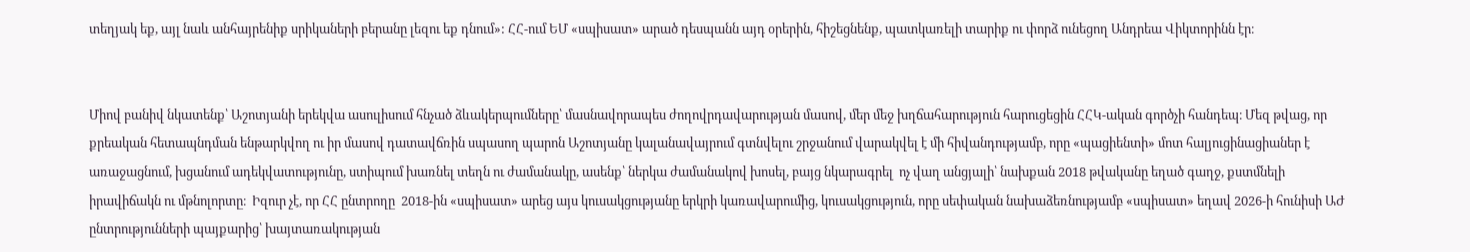տեղյակ եք, այլ նաև անհայրենիք սրիկաների բերանը լեզու եք դնում»: ՀՀ-ում ԵՄ «սպիսատ» արած դեսպանն այդ օրերին, հիշեցնենք, պատկառելի տարիք ու փորձ ունեցող Անդրեա Վիկտորինն էր։


Միով բանիվ նկատենք՝ Աշոտյանի երեկվա ասուլիսում հնչած ձևակերպումները՝ մասնավորապես ժողովրդավարության մասով, մեր մեջ խղճահարություն հարուցեցին ՀՀԿ-ական գործչի հանդեպ։ Մեզ թվաց, որ քրեական հետապնդման ենթարկվող ու իր մասով դատավճռին սպասող պարոն Աշոտյանը կալանավայրում գտնվելու շրջանում վարակվել է մի հիվանդությամբ, որը «պացիենտի» մոտ հալյուցինացիաներ է առաջացնում, խցանում ադեկվատությունը, ստիպում խառնել տեղն ու ժամանակը, ասենք՝ ներկա ժամանակով խոսել, բայց նկարագրել  ոչ վաղ անցյալի՝ նախքան 2018 թվականը եղած գաղջ, քստմնելի իրավիճակն ու մթնոլորտը։  Իզուր չէ, որ ՀՀ ընտրողը  2018-ին «սպիսատ» արեց այս կուսակցությանը երկրի կառավարումից, կուսակցություն, որը սեփական նախաձեռնությամբ «սպիսատ» եղավ 2026-ի հունիսի ԱԺ ընտրությունների պայքարից՝ խայտառակության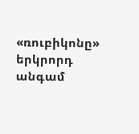«ռուբիկոնը» երկրորդ անգամ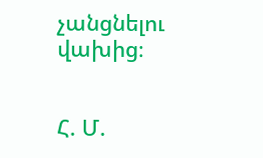չանցնելու վախից։


Հ. Մ.